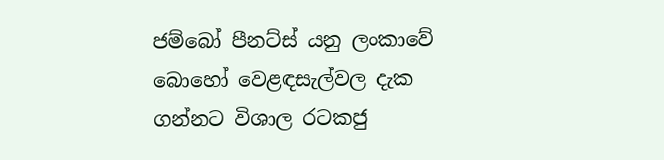ජම්බෝ පීනට්ස් යනු ලංකාවේ බොහෝ වෙළඳසැල්වල දැක ගන්නට විශාල රටකජු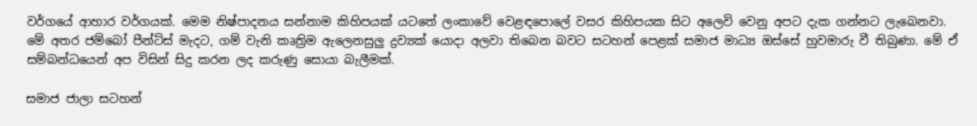වර්ගයේ ආහාර වර්ගයක්. මෙම නිෂ්පාදනය සන්නාම කිහිපයක් යටතේ ලංකාවේ වෙළඳපොලේ වසර කිහිපයක සිට අලෙවි වෙනු අපට දැක ගන්නට ලැබෙනවා. මේ අතර ජම්බෝ පීන්ට්ස් මැදට, ගම් වැනි කෘත්‍රිම ඇලෙනසුලු ද්‍රව්‍යක් යොදා අලවා තිබෙන බවට සටහන් පෙළක් සමාජ මාධ්‍ය ඔස්සේ හුවමාරු වී තිබුණා. මේ ඒ සම්බන්ධයෙන් අප විසින් සිදු කරන ලද කරුණු සොයා බැලීමක්.

සමාජ ජාලා සටහන්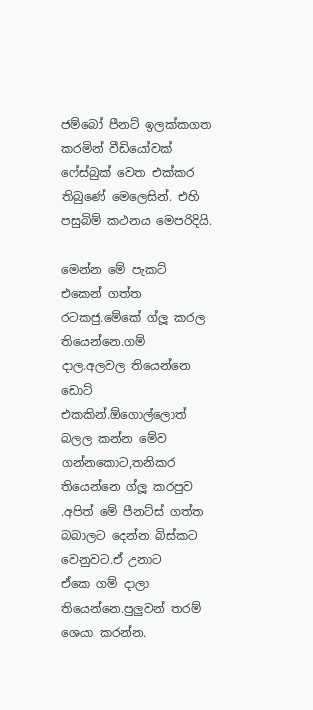ජම්බෝ පීනට් ඉලක්කගත කරමින් වීඩියෝවක් ෆේස්බුක් වෙත එක්කර තිබුණේ මෙලෙසින්. එහි පසුබිම් කථනය මෙපරිදියි.

මෙන්න මේ පැකට් එකෙන් ගත්ත රටකජු.මේකේ ග්ලූ කරල තියෙන්නෙ.ගම් දාල.අලවල තියෙන්නෙ ඩොට් එකකින්.ඕගොල්ලොත් බලල කන්න මේව ගන්නකොට,තනිකර තියෙන්නෙ ග්ලූ කරපුව .අපිත් මේ පීනට්ස් ගත්ත බබාලට දෙන්න බිස්කට වෙනුවට.ඒ උනාට
ඒකෙ ගම් දාලා තියෙන්නෙ.පුලුවන් තරම් ශෙයා කරන්න.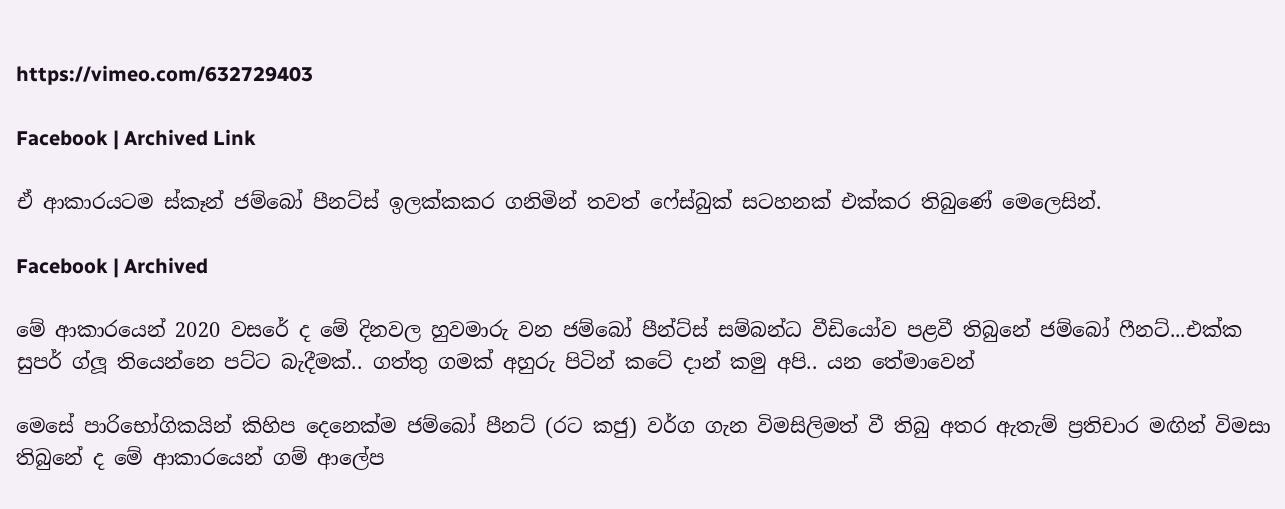https://vimeo.com/632729403

Facebook | Archived Link

ඒ ආකාරයටම ස්කෑන් ජම්බෝ පීනට්ස් ඉලක්කකර ගනිමින් තවත් ෆේස්බුක් සටහනක් එක්කර තිබුණේ මෙලෙසින්.

Facebook | Archived

මේ ආකාරයෙන් 2020 වසරේ ද මේ දිනවල හුවමාරු වන ජම්බෝ පීන්ට්ස් සම්බන්ධ වීඩියෝව පළවී තිබුනේ ජම්බෝ ෆීනට්...එක්ක සුපර් ග්ලූ තියෙන්නෙ පට්ට බැදීමක්.. ගත්තු ගමක් අහුරු පිටින් කටේ දාන් කමු අපි.. යන තේමාවෙන්

මෙසේ පාරිභෝගිකයින් කිහිප දෙනෙක්ම ජම්බෝ පීනට් (රට කජු) වර්ග ගැන විමසිලිමත් වී තිබු අතර ඇතැම් ප්‍රතිචාර මඟින් විමසා තිබුනේ ද මේ ආකාරයෙන් ගම් ආලේප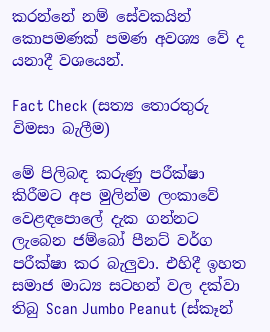කරන්නේ නම් සේවකයින් කොපමණක් පමණ අවශ්‍ය වේ ද යනාදී වශයෙන්.

Fact Check (සත්‍ය තොරතුරු විමසා බැලීම)

මේ පිලිබඳ කරුණු පරීක්ෂා කිරීමට අප මුලින්ම ලංකාවේ වෙළඳපොලේ දැක ගන්නට ලැබෙන ජම්බෝ පීනට් වර්ග පරීක්ෂා කර බැලුවා. එහිදී ඉහත සමාජ මාධ්‍ය සටහන් වල දක්වා තිබු Scan Jumbo Peanut (ස්කෑන්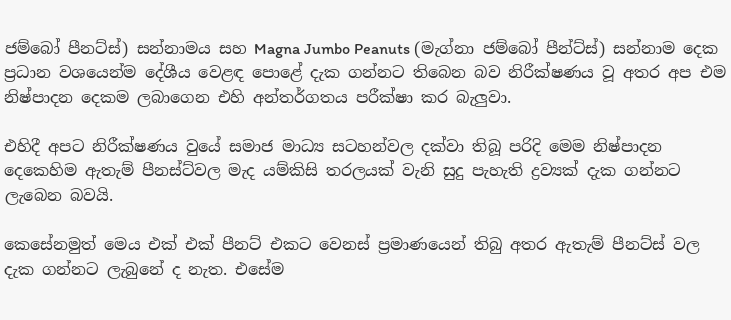ජම්බෝ පීනට්ස්) සන්නාමය සහ Magna Jumbo Peanuts (මැග්නා ජම්බෝ පීන්ට්ස්) සන්නාම දෙක ප්‍රධාන වශයෙන්ම දේශීය වෙළඳ පොළේ දැක ගන්නට තිබෙන බව නිරීක්ෂණය වූ අතර අප එම නිෂ්පාදන දෙකම ලබාගෙන එහි අන්තර්ගතය පරීක්ෂා කර බැලුවා.

එහිදී අපට නිරීක්ෂණය වුයේ සමාජ මාධ්‍ය සටහන්වල දක්වා තිබූ පරිදි මෙම නිෂ්පාදන දෙකෙහිම ඇතැම් පීනස්ට්වල මැද යම්කිසි තරලයක් වැනි සුදු පැහැති ද්‍රව්‍යක් දැක ගන්නට ලැබෙන බවයි.

කෙසේනමුත් මෙය එක් එක් පීනට් එකට වෙනස් ප්‍රමාණයෙන් තිබු අතර ඇතැම් පීනට්ස් වල දැක ගන්නට ලැබුනේ ද නැත. එසේම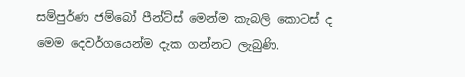සම්පුර්ණ ජම්බෝ පීන්ට්ස් මෙන්ම කැබලි කොටස් ද මෙම දෙවර්ගයෙන්ම දැක ගන්නට ලැබුණි.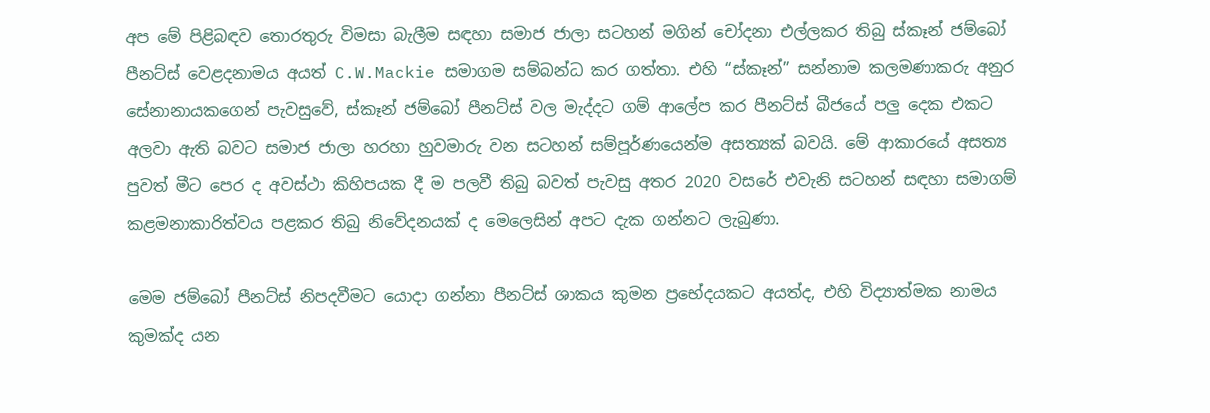අප මේ පිළිබඳව තොරතුරු විමසා බැලීම සඳහා සමාජ ජාලා සටහන් මගින් චෝදනා එල්ලකර තිබු ස්කෑන් ජම්බෝ පීනට්ස් වෙළදනාමය අයත් C.W.Mackie සමාගම සම්බන්ධ කර ගත්තා. එහි “ස්කෑන්” සන්නාම කලමණාකරු අනුර සේනානායකගෙන් පැවසුවේ, ස්කෑන් ජම්බෝ පීනට්ස් වල මැද්දට ගම් ආලේප කර පීනට්ස් බීජයේ පලු දෙක එකට අලවා ඇති බවට සමාජ ජාලා හරහා හුවමාරු වන සටහන් සම්පූර්ණයෙන්ම අසත්‍යක් බවයි. මේ ආකාරයේ අසත්‍ය පුවත් මීට පෙර ද අවස්ථා කිහිපයක දී ම පලවී තිබු බවත් පැවසු අතර 2020 වසරේ එවැනි සටහන් සඳහා සමාගම් කළමනාකාරිත්වය පළකර තිබු නිවේදනයක් ද මෙලෙසින් අපට දැක ගන්නට ලැබුණා.

මෙම ජම්බෝ පීනට්ස් නිපදවීමට යොදා ගන්නා පීනට්ස් ශාකය කුමන ප්‍රභේදයකට අයත්ද, එහි විද්‍යාත්මක නාමය කුමක්ද යන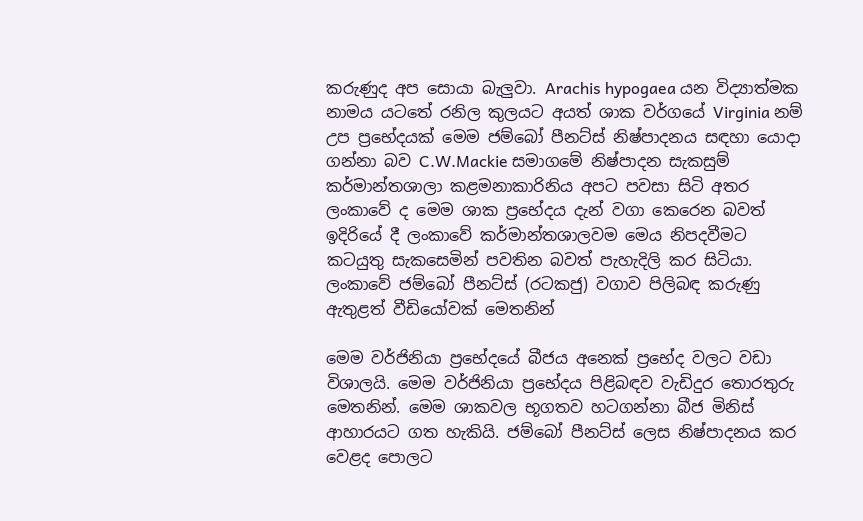කරුණුද අප සොයා බැලුවා. Arachis hypogaea යන විද්‍යාත්මක නාමය යටතේ රනිල කුලයට අයත් ශාක වර්ගයේ Virginia නම් උප ප්‍රභේදයක් මෙම ජම්බෝ පීනට්ස් නිෂ්පාදනය සඳහා යොදා ගන්නා බව C.W.Mackie සමාගමේ නිෂ්පාදන සැකසුම් කර්මාන්තශාලා කළමනාකාරිනිය අපට පවසා සිටි අතර ලංකාවේ ද මෙම ශාක ප්‍රභේදය දැන් වගා කෙරෙන බවත් ඉදිරියේ දී ලංකාවේ කර්මාන්තශාලවම මෙය නිපදවීමට කටයුතු සැකසෙමින් පවතින බවත් පැහැදිලි කර සිටියා. ලංකාවේ ජම්බෝ පීනට්ස් (රටකජු) වගාව පිලිබඳ කරුණු ඇතුළත් වීඩියෝවක් මෙතනින්

මෙම වර්ජිනියා ප්‍රභේදයේ බීජය අනෙක් ප්‍රභේද වලට වඩා විශාලයි. මෙම වර්ජිනියා ප්‍රභේදය පිළිබඳව වැඩිදුර තොරතුරු මෙතනින්. මෙම ශාකවල භූගතව හටගන්නා බීජ මිනිස් ආහාරයට ගත හැකියි. ජම්බෝ පීනට්ස් ලෙස නිෂ්පාදනය කර වෙළද පොලට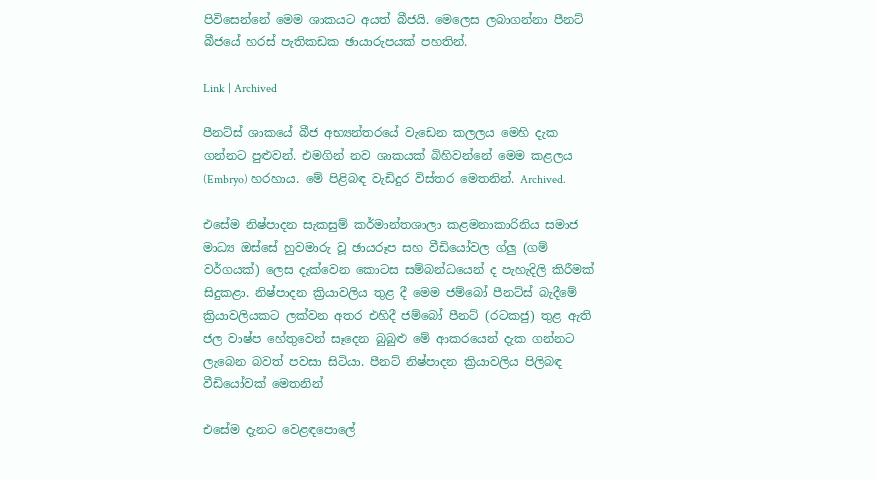පිවිසෙන්නේ මෙම ශාකයට අයත් බීජයි. මෙලෙස ලබාගන්නා පීනට් බීජයේ හරස් පැතිකඩක ඡායාරුපයක් පහතින්.

Link | Archived

පීනට්ස් ශාකයේ බීජ අභ්‍යන්තරයේ වැඩෙන කලලය මෙහි දැක ගන්නට පුළුවන්. එමගින් නව ශාකයක් බිහිවන්නේ මෙම කළලය (Embryo) හරහාය. මේ පිළිබඳ වැඩිදුර විස්තර මෙතනින්. Archived.

එසේම නිෂ්පාදන සැකසුම් කර්මාන්තශාලා කළමනාකාරිනිය සමාජ මාධ්‍ය ඔස්සේ හුවමාරු වූ ඡායරූප සහ වීඩියෝවල ග්ලු (ගම් වර්ගයක්) ලෙස දැක්වෙන කොටස සම්බන්ධයෙන් ද පැහැදිලි කිරීමක් සිදුකළා. නිෂ්පාදන ක්‍රියාවලිය තුළ දී මෙම ජම්බෝ පීනට්ස් බැදීමේ ක්‍රියාවලියකට ලක්වන අතර එහිදී ජම්බෝ පීනට් (රටකජු) තුළ ඇති ජල වාෂ්ප හේතුවෙන් සෑදෙන බුබුළු මේ ආකරයෙන් දැක ගන්නට ලැබෙන බවත් පවසා සිටියා. පීනට් නිෂ්පාදන ක්‍රියාවලිය පිලිබඳ වීඩියෝවක් මෙතනින්

එසේම දැනට වෙළඳපොලේ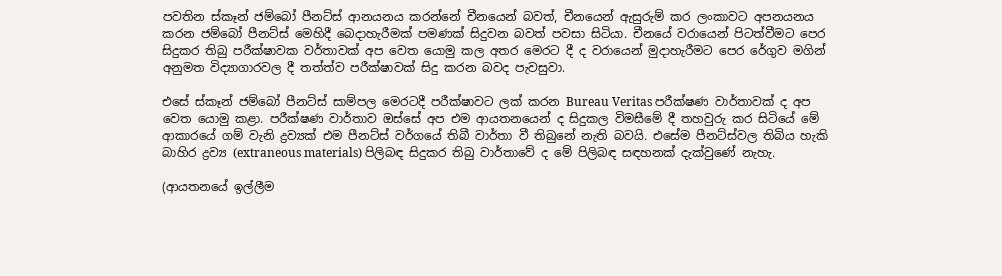පවතින ස්කෑන් ජම්බෝ පීනට්ස් ආනයනය කරන්නේ චීනයෙන් බවත්, චීනයෙන් ඇසුරුම් කර ලංකාවට අපනයනය කරන ජම්බෝ පීනට්ස් මෙහිදී බෙදාහැරීමක් පමණක් සිදුවන බවත් පවසා සිටියා. චීනයේ වරායෙන් පිටත්වීමට පෙර සිදුකර තිබු පරීක්ෂාවක වර්තාවක් අප වෙත යොමු කල අතර මෙරට දී ද වරායෙන් මුදාහැරීමට පෙර රේගුව මගින් අනුමත විද්‍යාගාරවල දී තත්ත්ව පරීක්ෂාවක් සිදු කරන බවද පැවසුවා.

එසේ ස්කෑන් ජම්බෝ පීනට්ස් සාම්පල මෙරටදී පරීක්ෂාවට ලක් කරන Bureau Veritas පරීක්ෂණ වාර්තාවක් ද අප වෙත යොමු කළා. පරීක්ෂණ වාර්තාව ඔස්සේ අප එම ආයතනයෙන් ද සිදුකල විමසීමේ දී තහවුරු කර සිටියේ මේ ආකාරයේ ගම් වැනි ද්‍රව්‍යක් එම පීනට්ස් වර්ගයේ තිබී වාර්තා වී තිබුනේ නැති බවයි. එසේම පීනට්ස්වල තිබිය හැකි බාහිර ද්‍රව්‍ය (extraneous materials) පිලිබඳ සිදුකර තිබු වාර්තාවේ ද මේ පිලිබඳ සඳහනක් දැක්වුණේ නැහැ.

(ආයතනයේ ඉල්ලීම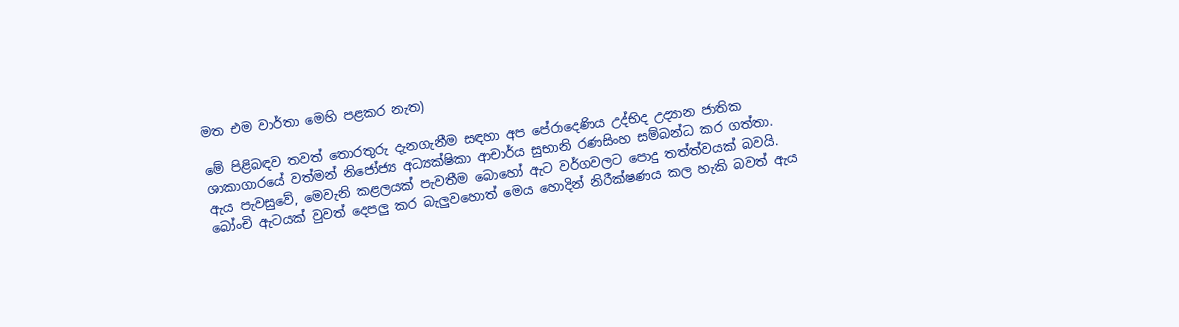මත එම වාර්තා මෙහි පළකර නැත)

මේ පිළිබඳව තවත් තොරතුරු දැනගැනීම සඳහා අප පේරාදෙණිය උද්භිද උද්‍යාන ජාතික ශාකාගාරයේ වත්මන් නිජෝජ්‍ය අධ්‍යක්ෂිකා ආචාර්ය සුභානි රණසිංහ සම්බන්ධ කර ගත්තා. ඇය පැවසුවේ, මෙවැනි කළලයක් පැවතීම බොහෝ ඇට වර්ගවලට පොදු තත්ත්වයක් බවයි. බෝංචි ඇටයක් වුවත් දෙපලු කර බැලුවහොත් මෙය හොදින් නිරීක්ෂණය කල හැකි බවත් ඇය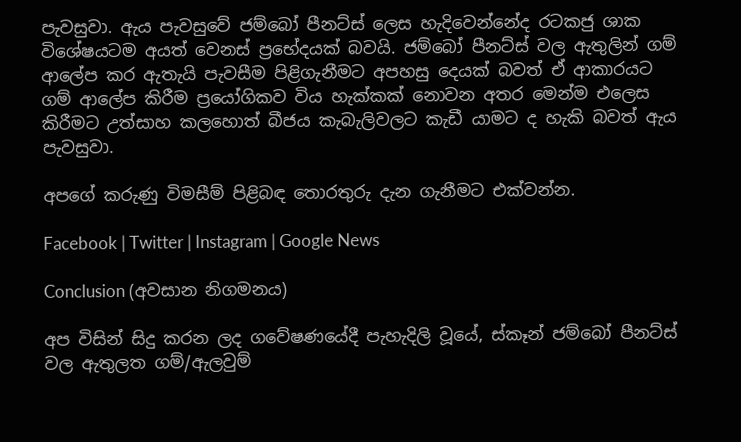පැවසුවා. ඇය පැවසුවේ ජම්බෝ පීනට්ස් ලෙස හැදිවෙන්නේද රටකජු ශාක විශේෂයටම අයත් වෙනස් ප්‍රභේදයක් බවයි. ජම්බෝ පීනට්ස් වල ඇතුලින් ගම් ආලේප කර ඇතැයි පැවසීම පිළිගැනීමට අපහසු දෙයක් බවත් ඒ ආකාරයට ගම් ආලේප කිරීම ප්‍රයෝගිකව විය හැක්කක් නොවන අතර මෙන්ම එලෙස කිරීමට උත්සාහ කලහොත් බීජය කැබැලිවලට කැඩී යාමට ද හැකි බවත් ඇය පැවසුවා.

අපගේ කරුණු විමසීම් පිළිබඳ තොරතුරු දැන ගැනීමට එක්වන්න.

Facebook | Twitter | Instagram | Google News

Conclusion (අවසාන නිගමනය)

අප විසින් සිදු කරන ලද ගවේෂණයේදී පැහැදිලි වූයේ, ස්කෑන් ජම්බෝ පීනට්ස් වල ඇතුලත ගම්/ඇලවුම්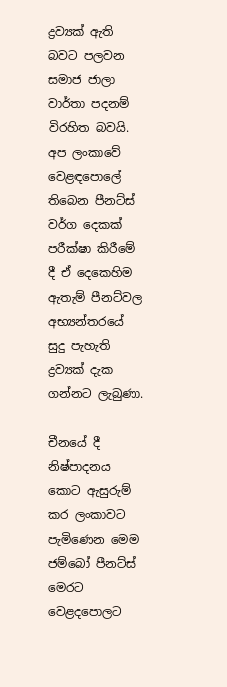ද්‍රව්‍යක් ඇති බවට පලවන සමාජ ජාලා වාර්තා පදනම් විරහිත බවයි. අප ලංකාවේ වෙළඳපොලේ තිබෙන පීනට්ස් වර්ග දෙකක් පරීක්ෂා කිරීමේ දී ඒ දෙකෙහිම ඇතැම් පීනට්වල අභ්‍යන්තරයේ සුදු පැහැති ද්‍රව්‍යක් දැක ගන්නට ලැබුණා.

චීනයේ දී නිෂ්පාදනය කොට ඇසුරුම් කර ලංකාවට පැමිණෙන මෙම ජම්බෝ පීනට්ස් මෙරට වෙළදපොලට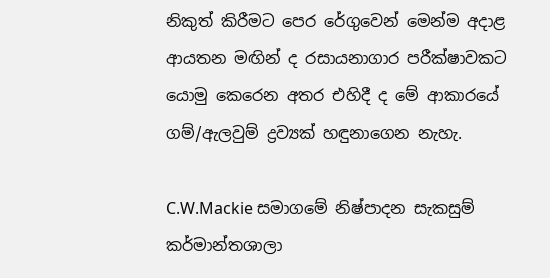නිකුත් කිරීමට පෙර රේගුවෙන් මෙන්ම අදාළ ආයතන මඟින් ද රසායනාගාර පරීක්ෂාවකට යොමු කෙරෙන අතර එහිදී ද මේ ආකාරයේ ගම්/ඇලවුම් ද්‍රව්‍යක් හඳුනාගෙන නැහැ.

C.W.Mackie සමාගමේ නිෂ්පාදන සැකසුම් කර්මාන්තශාලා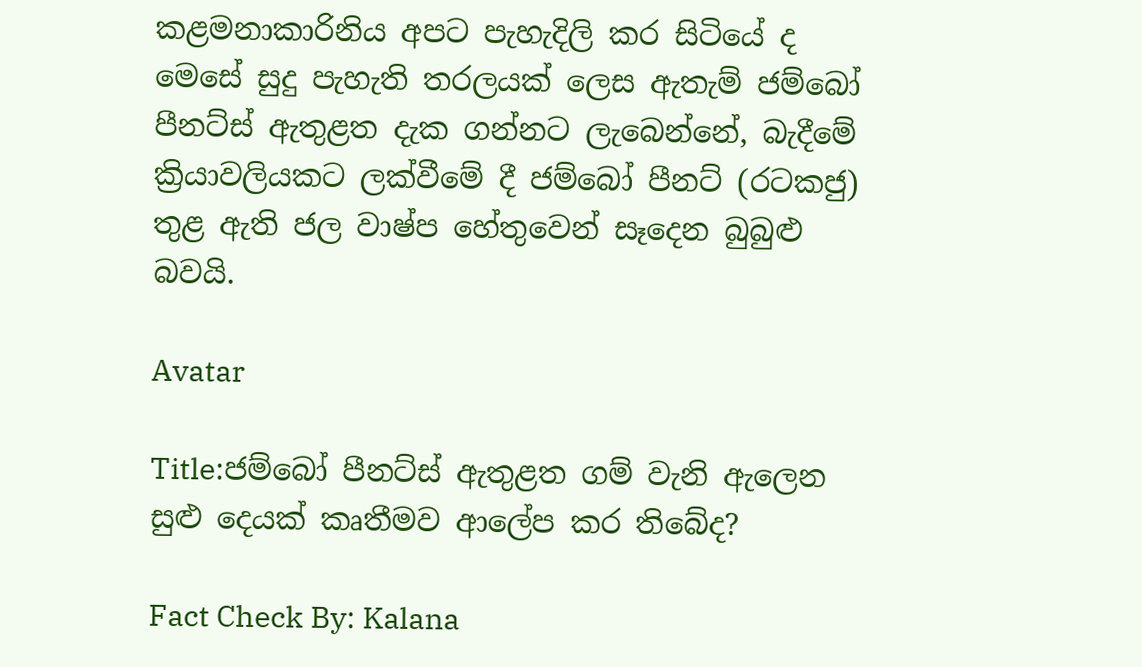කළමනාකාරිනිය අපට පැහැදිලි කර සිටියේ ද මෙසේ සුදු පැහැති තරලයක් ලෙස ඇතැම් ජම්බෝ පීනට්ස් ඇතුළත දැක ගන්නට ලැබෙන්නේ, බැදීමේ ක්‍රියාවලියකට ලක්වීමේ දී ජම්බෝ පීනට් (රටකජු) තුළ ඇති ජල වාෂ්ප හේතුවෙන් සෑදෙන බුබුළු බවයි.

Avatar

Title:ජම්බෝ පීනට්ස් ඇතුළත ගම් වැනි ඇලෙන සුළු දෙයක් කෘතීමව ආලේප කර තිබේද?

Fact Check By: Kalana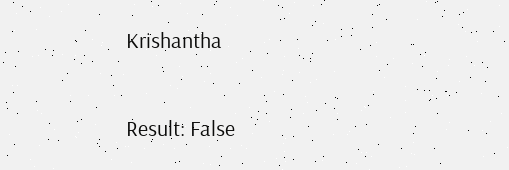Krishantha

Result: False